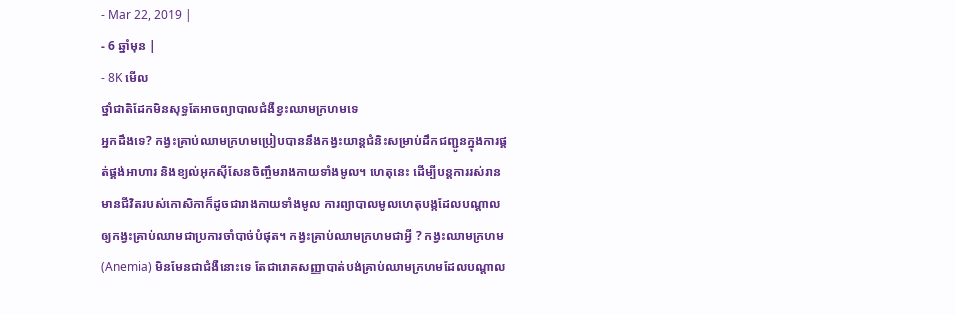- Mar 22, 2019 |
- 6 ឆ្នាំមុន |
- 8K មើល
ថ្នាំជាតិដែកមិនសុទ្ធតែអាចព្យាបាលជំងឺខ្វះឈាមក្រហមទេ
អ្នកដឹងទេ? កង្វះគ្រាប់ឈាមក្រហមប្រៀបបាននឹងកង្វះយាន្តជំនិះសម្រាប់ដឹកជញ្ជូនក្នុងការផ្គត់ផ្គង់អាហារ និងខ្យល់អុកស៊ីសែនចិញ្ចឹមរាងកាយទាំងមូល។ ហេតុនេះ ដើម្បីបន្តការរស់រានមានជីវិតរបស់កោសិកាក៏ដូចជារាងកាយទាំងមូល ការព្យាបាលមូលហេតុបង្កដែលបណ្តាលឲ្យកង្វះគ្រាប់ឈាមជាប្រការចាំបាច់បំផុត។ កង្វះគ្រាប់ឈាមក្រហមជាអ្វី ? កង្វះឈាមក្រហម (Anemia) មិនមែនជាជំងឺនោះទេ តែជារោគសញ្ញាបាត់បង់គ្រាប់ឈាមក្រហមដែលបណ្តាល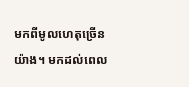មកពីមូលហេតុច្រើនយ៉ាង។ មកដល់ពេល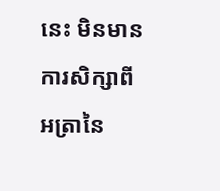នេះ មិនមានការសិក្សាពីអត្រានៃ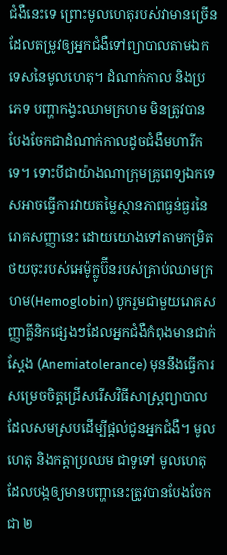ជំងឺនេះទេ ព្រោះមូលហេតុរបស់វាមានច្រើនដែលតម្រូវឲ្យអ្នកជំងឺទៅព្យាបាលតាមឯកទេសនៃមូលហេតុ។ ដំណាក់កាល និងប្រភេទ បញ្ហាកង្វះឈាមក្រហម មិនត្រូវបានបែងចែកជាដំណាក់កាលដូចជំងឺមហារីកទេ។ ទោះបីជាយ៉ាងណាក្រុមគ្រូពេទ្យឯកទេសអាចធ្វើការវាយតម្លៃស្ថានភាពធ្ងន់ធ្ងរនៃរោគសញ្ញានេះ ដោយយោងទៅតាមកម្រិតថយចុះរបស់អេម៉ូក្លូប៊ីនរបស់គ្រាប់ឈាមក្រហម(Hemoglobin) បូករួមជាមួយរោគសញ្ញាគ្លីនិកផ្សេងៗដែលអ្នកជំងឺកំពុងមានជាក់ស្តែង (Anemiatolerance) មុននឹងធ្វើការសម្រេចចិត្តជ្រើសរើសវិធីសាស្ត្រព្យាបាលដែលសមស្របដើម្បីផ្តល់ជូនអ្នកជំងឺ។ មូលហេតុ និងកត្តាប្រឈម ជាទូទៅ មូលហេតុដែលបង្កឲ្យមានបញ្ហានេះត្រូវបានបែងចែកជា ២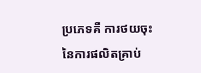ប្រភេទគឺ ការថយចុះនៃការផលិតគ្រាប់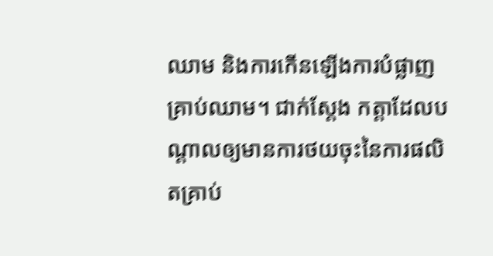ឈាម និងការកើនឡើងការបំផ្លាញគ្រាប់ឈាម។ ជាក់ស្តែង កត្តាដែលបណ្តាលឲ្យមានការថយចុះនៃការផលិតគ្រាប់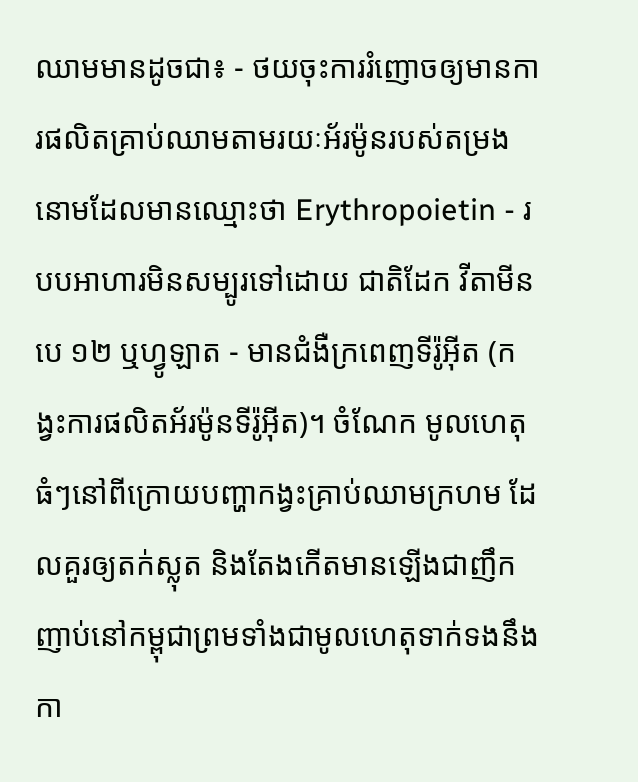ឈាមមានដូចជា៖ - ថយចុះការរំញោចឲ្យមានការផលិតគ្រាប់ឈាមតាមរយៈអ័រម៉ូនរបស់តម្រងនោមដែលមានឈ្មោះថា Erythropoietin - របបអាហារមិនសម្បូរទៅដោយ ជាតិដែក វីតាមីនបេ ១២ ឬហ្វូឡាត - មានជំងឺក្រពេញទីរ៉ូអុីត (កង្វះការផលិតអ័រម៉ូនទីរ៉ូអ៊ីត)។ ចំណែក មូលហេតុធំៗនៅពីក្រោយបញ្ហាកង្វះគ្រាប់ឈាមក្រហម ដែលគួរឲ្យតក់ស្លុត និងតែងកើតមានឡើងជាញឹកញាប់នៅកម្ពុជាព្រមទាំងជាមូលហេតុទាក់ទងនឹងកា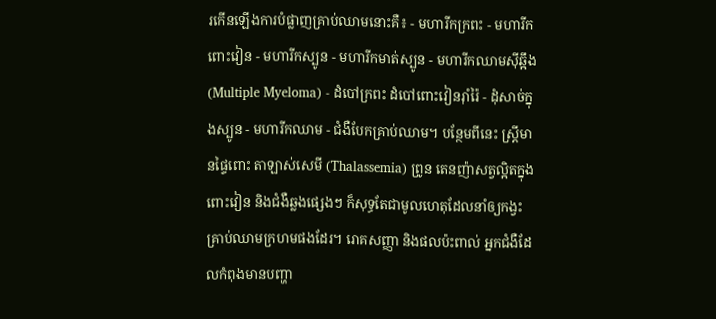រកើនឡើងការបំផ្លាញគ្រាប់ឈាមនោះគឺ៖ - មហារីកក្រពះ - មហារីកពោះវៀន - មហារីកស្បូន - មហារីកមាត់ស្បូន - មហារីកឈាមស៊ីឆ្អឹង (Multiple Myeloma) - ដំបៅក្រពះ ដំបៅពោះវៀនរ៉ាំរ៉ៃ - ដុំសាច់ក្នុងស្បូន - មហារីកឈាម - ជំងឺបែកគ្រាប់ឈាម។ បន្ថែមពីនេះ ស្ត្រីមានផ្ទៃពោះ តាឡាស់សេមី (Thalassemia) ព្រូន តេនញ៉ាសត្វល្អិតក្នុងពោះវៀន និងជំងឺឆ្លងផ្សេងៗ ក៏សុទ្ធតែជាមូលហេតុដែលនាំឲ្យកង្វះគ្រាប់ឈាមក្រហមផងដែរ។ រោគសញ្ញា និងផលប៉ះពាល់ អ្នកជំងឺដែលកំពុងមានបញ្ហា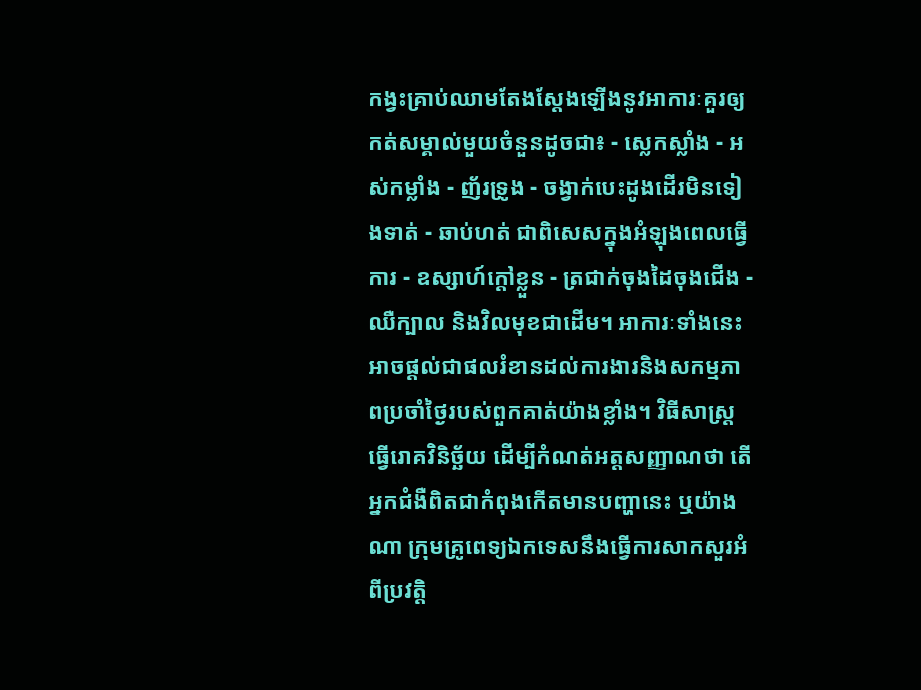កង្វះគ្រាប់ឈាមតែងស្តែងឡើងនូវអាការៈគួរឲ្យកត់សម្គាល់មួយចំនួនដូចជា៖ - ស្លេកស្លាំង - អស់កម្លាំង - ញ័រទ្រូង - ចង្វាក់បេះដូងដើរមិនទៀងទាត់ - ឆាប់ហត់ ជាពិសេសក្នុងអំឡុងពេលធ្វើការ - ឧស្សាហ៍ក្តៅខ្លួន - ត្រជាក់ចុងដៃចុងជើង - ឈឺក្បាល និងវិលមុខជាដើម។ អាការៈទាំងនេះអាចផ្តល់ជាផលរំខានដល់ការងារនិងសកម្មភាពប្រចាំថ្ងៃរបស់ពួកគាត់យ៉ាងខ្លាំង។ វិធីសាស្រ្តធ្វើរោគវិនិច្ឆ័យ ដើម្បីកំណត់អត្តសញ្ញាណថា តើអ្នកជំងឺពិតជាកំពុងកើតមានបញ្ហានេះ ឬយ៉ាងណា ក្រុមគ្រូពេទ្យឯកទេសនឹងធ្វើការសាកសួរអំពីប្រវត្តិ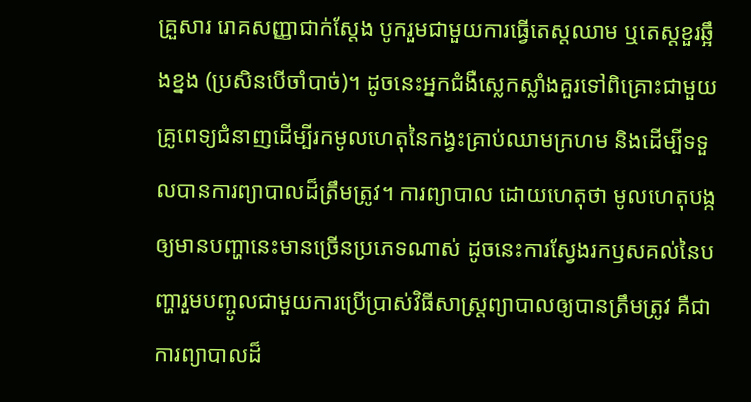គ្រួសារ រោគសញ្ញាជាក់ស្តែង បូករួមជាមួយការធ្វើតេស្តឈាម ឬតេស្តខួរឆ្អឹងខ្នង (ប្រសិនបើចាំបាច់)។ ដូចនេះអ្នកជំងឺស្លេកស្លាំងគួរទៅពិគ្រោះជាមួយគ្រូពេទ្យជំនាញដើម្បីរកមូលហេតុនៃកង្វះគ្រាប់ឈាមក្រហម និងដើម្បីទទួលបានការព្យាបាលដ៏ត្រឹមត្រូវ។ ការព្យាបាល ដោយហេតុថា មូលហេតុបង្កឲ្យមានបញ្ហានេះមានច្រើនប្រភេទណាស់ ដូចនេះការស្វែងរកឫសគល់នៃបញ្ហារួមបញ្ចូលជាមួយការប្រើប្រាស់វិធីសាស្រ្តព្យាបាលឲ្យបានត្រឹមត្រូវ គឺជាការព្យាបាលដ៏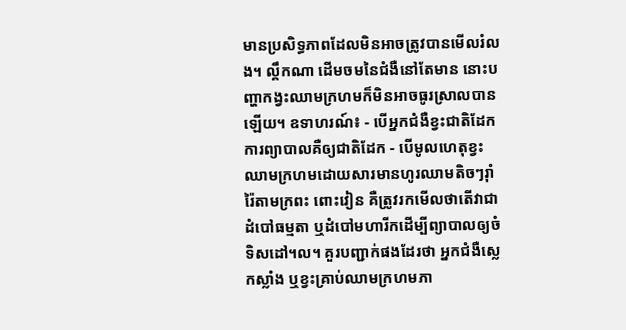មានប្រសិទ្ធភាពដែលមិនអាចត្រូវបានមើលរំលង។ ល្គឹកណា ដើមចមនៃជំងឺនៅតែមាន នោះបញ្ហាកង្វះឈាមក្រហមក៏មិនអាចធូរស្រាលបានឡើយ។ ឧទាហរណ៍៖ - បើអ្នកជំងឺខ្វះជាតិដែក ការព្យាបាលគឺឲ្យជាតិដែក - បើមូលហេតុខ្វះឈាមក្រហមដោយសារមានហូរឈាមតិចៗរ៉ាំរ៉ៃតាមក្រពះ ពោះវៀន គឺត្រូវរកមើលថាតើវាជាដំបៅធម្មតា ឬដំបៅមហារីកដើម្បីព្យាបាលឲ្យចំទិសដៅ។ល។ គួរបញ្ជាក់ផងដែរថា អ្នកជំងឺស្លេកស្លាំង ឬខ្វះគ្រាប់ឈាមក្រហមភា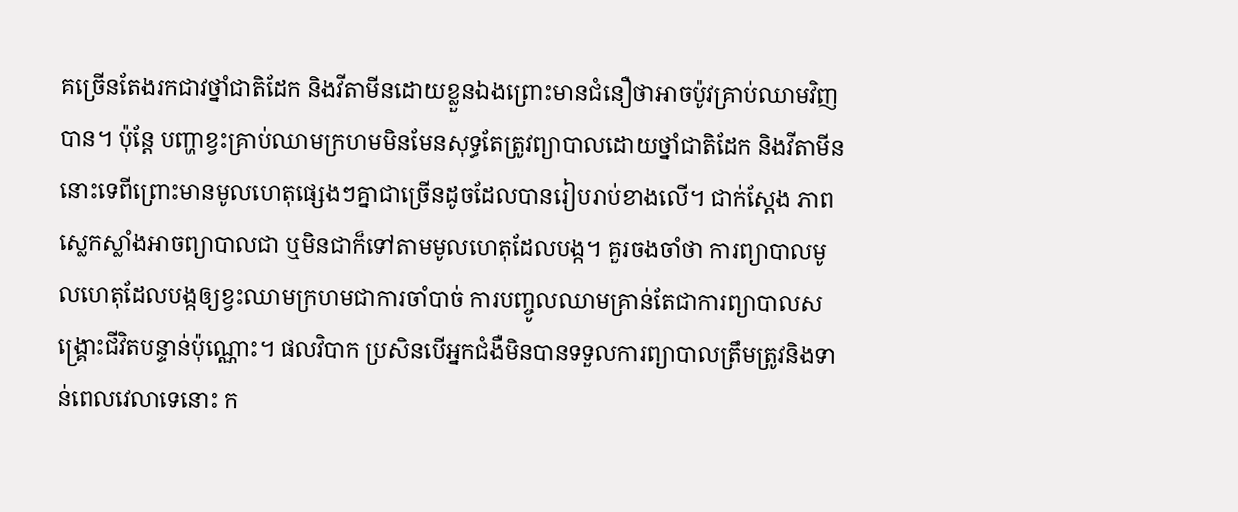គច្រើនតែងរកជាវថ្នាំជាតិដែក និងវីតាមីនដោយខ្លួនឯងព្រោះមានជំនឿថាអាចប៉ូវគ្រាប់ឈាមវិញបាន។ ប៉ុន្តែ បញ្ហាខ្វះគ្រាប់ឈាមក្រហមមិនមែនសុទ្ធតែត្រូវព្យាបាលដោយថ្នាំជាតិដែក និងវីតាមីននោះទេពីព្រោះមានមូលហេតុផ្សេងៗគ្នាជាច្រើនដូចដែលបានរៀបរាប់ខាងលើ។ ជាក់ស្តែង ភាពស្លេកស្លាំងអាចព្យាបាលជា ឬមិនជាក៏ទៅតាមមូលហេតុដែលបង្ក។ គួរចងចាំថា ការព្យាបាលមូលហេតុដែលបង្កឲ្យខ្វះឈាមក្រហមជាការចាំបាច់ ការបញ្ចូលឈាមគ្រាន់តែជាការព្យាបាលសង្គ្រោះជីវិតបន្ទាន់ប៉ុណ្ណោះ។ ផលវិបាក ប្រសិនបើអ្នកជំងឺមិនបានទទួលការព្យាបាលត្រឹមត្រូវនិងទាន់ពេលវេលាទេនោះ ក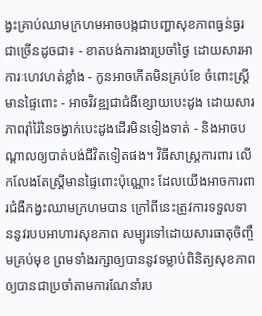ង្វះគ្រាប់ឈាមក្រហមអាចបង្កជាបញ្ហាសុខភាពធ្ងន់ធ្ងរជាច្រើនដូចជា៖ - ខាតបង់ការងារប្រចាំថ្ងៃ ដោយសារអាការៈហេវហត់ខ្លាំង - កូនអាចកើតមិនគ្រប់ខែ ចំពោះស្ត្រីមានផ្ទៃពោះ - អាចវិវឌ្ឍជាជំងឺខ្សោយបេះដូង ដោយសារភាពរ៉ាំរ៉ៃនៃចង្វាក់បេះដូងដើរមិនទៀងទាត់ - និងអាចបណ្តាលឲ្យបាត់បង់ជីវិតទៀតផង។ វិធីសាស្រ្តការពារ លើកលែងតែស្រ្តីមានផ្ទៃពោះប៉ុណ្ណោះ ដែលយើងអាចការពារជំងឺកង្វះឈាមក្រហមបាន ក្រៅពីនេះត្រូវការទទួលទាននូវរបបអាហារសុខភាព សម្បូរទៅដោយសារធាតុចិញ្ចឹមគ្រប់មុខ ព្រមទាំងរក្សាឲ្យបាននូវទម្លាប់ពិនិត្យសុខភាពឲ្យបានជាប្រចាំតាមការណែនាំរប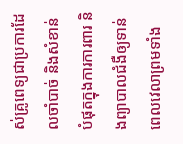ស់គ្រូពេទ្យជាប្រការដែលចាំបាច់ និងសំខាន់បំផុតក្នុងការការពារ និងព្យាបាលជំងឺឲ្យទាន់ពេលវេលាព្រមទាំង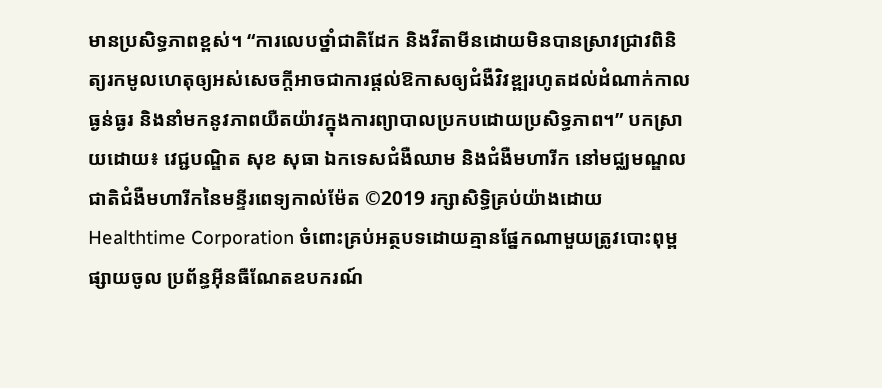មានប្រសិទ្ធភាពខ្ពស់។ “ការលេបថ្នាំជាតិដែក និងវីតាមីនដោយមិនបានស្រាវជ្រាវពិនិត្យរកមូលហេតុឲ្យអស់សេចក្តីអាចជាការផ្តល់ឱកាសឲ្យជំងឺវិវឌ្ឍរហូតដល់ដំណាក់កាលធ្ងន់ធ្ងរ និងនាំមកនូវភាពយឺតយ៉ាវក្នុងការព្យាបាលប្រកបដោយប្រសិទ្ធភាព។” បកស្រាយដោយ៖ វេជ្ជបណ្ឌិត សុខ សុធា ឯកទេសជំងឺឈាម និងជំងឺមហារីក នៅមជ្ឈមណ្ឌលជាតិជំងឺមហារីកនៃមន្ទីរពេទ្យកាល់ម៉ែត ©2019 រក្សាសិទ្ធិគ្រប់យ៉ាងដោយ Healthtime Corporation ចំពោះគ្រប់អត្ថបទដោយគ្មានផ្នែកណាមួយត្រូវបោះពុម្ពផ្សាយចូល ប្រព័ន្ធអ៊ីនធឺណែតឧបករណ៍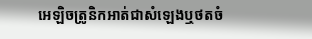អេឡិចត្រូនិកអាត់ជាសំឡេងឬថតចំ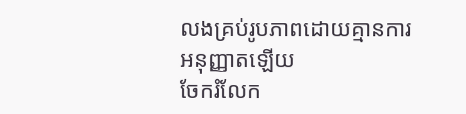លងគ្រប់រូបភាពដោយគ្មានការអនុញ្ញាតឡើយ
ចែករំលែក